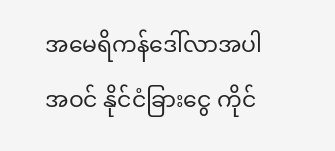အမေရိကန်ဒေါ်လာအပါအဝင် နိုင်ငံခြားငွေ ကိုင်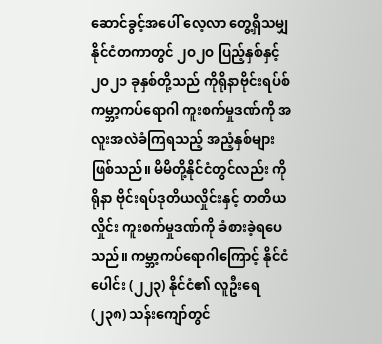ဆောင်ခွင့်အပေါ် လေ့လာ တွေ့ရှိသမျှ
နိုင်ငံတကာတွင် ၂ဝ၂ဝ ပြည့်နှစ်နှင့် ၂ဝ၂၁ ခုနှစ်တို့သည် ကိုရိုနာဗိုင်းရပ်စ် ကမ္ဘာ့ကပ်ရောဂါ ကူးစက်မှုဒဏ်ကို အလူးအလဲခံကြရသည့် အညံ့နှစ်များ ဖြစ်သည်။ မိမိတို့နိုင်ငံတွင်လည်း ကိုရိုနာ ဗိုင်းရပ်ဒုတိယလှိုင်းနှင့် တတိယလှိုင်း ကူးစက်မှုဒဏ်ကို ခံစားခဲ့ရပေသည်။ ကမ္ဘာ့ကပ်ရောဂါကြောင့် နိုင်ငံပေါင်း (၂၂၃) နိုင်ငံ၏ လူဦးရေ (၂၃၈) သန်းကျော်တွင်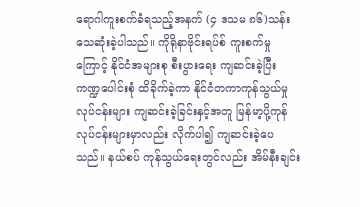ရောဂါကူးစက်ခံရသည့်အနက် (၄ ဒသမ ၈၆)သန်း သေဆုံးခဲ့ပါသည်။ ကိုရိုနာဗိုင်းရပ်စ် ကူးစက်မှုကြောင့် နိုင်ငံအများစု စီးပွားရေး ကျဆင်းခဲ့ပြီး ကဏ္ဍပေါင်းစုံ ထိခိုက်ခဲ့ကာ နိုင်ငံတကာကုန်သွယ်မှု လုပ်ငန်းများ ကျဆင်းခဲ့ခြင်းနှင့်အတူ မြန်မာ့ပို့ကုန်လုပ်ငန်းများမှာလည်း လိုက်ပါ၍ ကျဆင်းခဲ့ပေသည်။ နယ်စပ် ကုန်သွယ်ရေးတွင်လည်း အိမ်နီးချင်း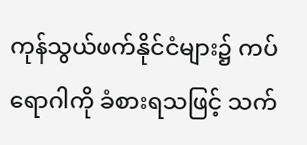ကုန်သွယ်ဖက်နိုင်ငံများ၌ ကပ်ရောဂါကို ခံစားရသဖြင့် သက်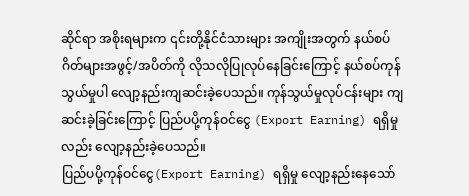ဆိုင်ရာ အစိုးရများက ၎င်းတို့နိုင်ငံသားများ အကျိုးအတွက် နယ်စပ်ဂိတ်များအဖွင့်/အပိတ်ကို လိုသလိုပြုလုပ်နေခြင်းကြောင့် နယ်စပ်ကုန်သွယ်မှုပါ လျော့နည်းကျဆင်းခဲ့ပေသည်။ ကုန်သွယ်မှုလုပ်ငန်းများ ကျဆင်းခဲ့ခြင်းကြောင့် ပြည်ပပို့ကုန်ဝင်ငွေ (Export Earning) ရရှိမှုလည်း လျော့နည်းခဲ့ပေသည်။
ပြည်ပပို့ကုန်ဝင်ငွေ(Export Earning) ရရှိမှု လျော့နည်းနေသော်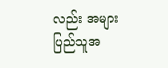လည်း အများပြည်သူအ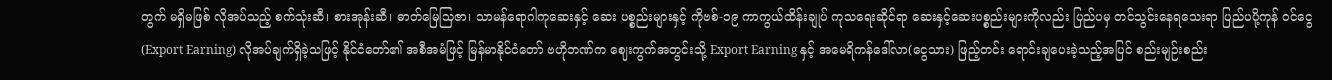တွက် မရှိမဖြစ် လိုအပ်သည့် စက်သုံးဆီ၊ စားအုန်းဆီ၊ ဓာတ်မြေသြဇာ၊ သာမန်ရောဂါကုဆေးနှင့် ဆေး ပစ္စည်းများနှင့် ကိုဗစ်-၁၉ ကာကွယ်ထိန်းချုပ် ကုသရေးဆိုင်ရာ ဆေးနှင့်ဆေးပစ္စည်းများကိုလည်း ပြည်ပမှ တင်သွင်းနေရသေးရာ ပြည်ပပို့ကုန် ဝင်ငွေ (Export Earning) လိုအပ်ချက်ရှိခဲ့သဖြင့် နိုင်ငံတော်၏ အစီအမံဖြင့် မြန်မာနိုင်ငံတော် ဗဟိုဘဏ်က ဈေးကွက်အတွင်းသို့ Export Earning နှင့် အမေရိကန်ဒေါ်လာ(ငွေသား) ဖြည့်တင်း ရောင်းချပေးခဲ့သည့်အပြင် စည်းမျဉ်းစည်း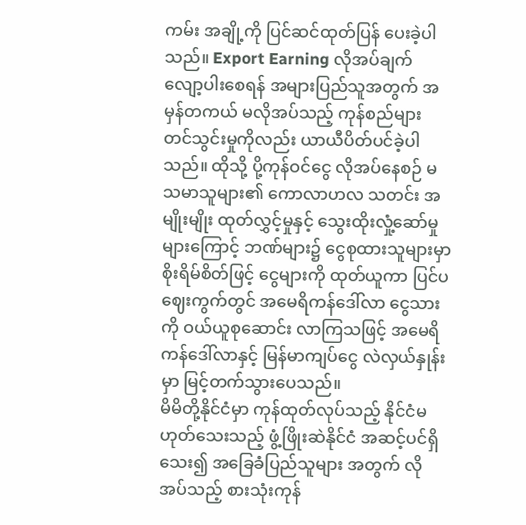ကမ်း အချို့ကို ပြင်ဆင်ထုတ်ပြန် ပေးခဲ့ပါသည်။ Export Earning လိုအပ်ချက် လျော့ပါးစေရန် အများပြည်သူအတွက် အမှန်တကယ် မလိုအပ်သည့် ကုန်စည်များ တင်သွင်းမှုကိုလည်း ယာယီပိတ်ပင်ခဲ့ပါသည်။ ထိုသို့ ပို့ကုန်ဝင်ငွေ လိုအပ်နေစဉ် မသမာသူများ၏ ကောလာဟလ သတင်း အမျိုးမျိုး ထုတ်လွှင့်မှုနှင့် သွေးထိုးလှုံ့ဆော်မှုများကြောင့် ဘဏ်များ၌ ငွေစုထားသူများမှာ စိုးရိမ်စိတ်ဖြင့် ငွေများကို ထုတ်ယူကာ ပြင်ပဈေးကွက်တွင် အမေရိကန်ဒေါ်လာ ငွေသားကို ဝယ်ယူစုဆောင်း လာကြသဖြင့် အမေရိကန်ဒေါ်လာနှင့် မြန်မာကျပ်ငွေ လဲလှယ်နှုန်းမှာ မြင့်တက်သွားပေသည်။
မိမိတို့နိုင်ငံမှာ ကုန်ထုတ်လုပ်သည့် နိုင်ငံမဟုတ်သေးသည့် ဖွံ့ဖြိုးဆဲနိုင်ငံ အဆင့်ပင်ရှိသေး၍ အခြေခံပြည်သူများ အတွက် လိုအပ်သည့် စားသုံးကုန်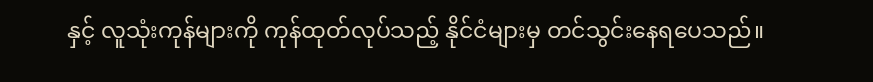နှင့် လူသုံးကုန်များကို ကုန်ထုတ်လုပ်သည့် နိုင်ငံများမှ တင်သွင်းနေရပေသည်။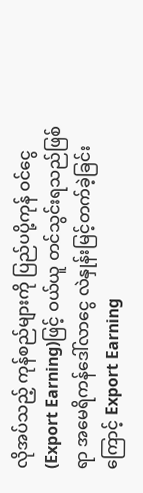လိုအပ်သည့် ကုန်စည်များကို ပြည်ပပို့ကုန် ဝင်ငွေ (Export Earning)ဖြင့် ဝယ်ယူ တင်သွင်းရသည်ဖြစ်ရာ အမေရိကန်ဒေါ်လာငွေ လဲနှုန်းမြင့်တက်ခဲ့ခြင်းကြောင့် Export Earning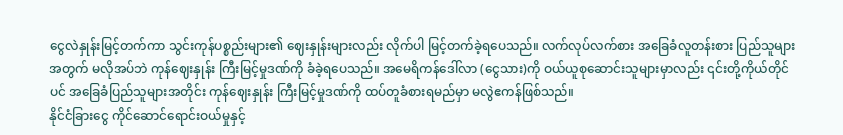ငွေလဲနှုန်းမြင့်တက်ကာ သွင်းကုန်ပစ္စည်းများ၏ ဈေးနှုန်းများလည်း လိုက်ပါ မြင့်တက်ခဲ့ရပေသည်။ လက်လုပ်လက်စား အခြေခံလူတန်းစား ပြည်သူများအတွက် မလိုအပ်ဘဲ ကုန်ဈေးနှုန်း ကြီးမြင့်မှုဒဏ်ကို ခံခဲ့ရပေသည်။ အမေရိကန်ဒေါ်လာ (ငွေသား)ကို ဝယ်ယူစုဆောင်းသူများမှာလည်း ၎င်းတို့ကိုယ်တိုင်ပင် အခြေခံပြည်သူများအတိုင်း ကုန်ဈေးနှုန်း ကြီးမြင့်မှုဒဏ်ကို ထပ်တူခံစားရမည်မှာ မလွဲဧကန်ဖြစ်သည်။
နိုင်ငံခြားငွေ ကိုင်ဆောင်ရောင်းဝယ်မှုနှင့်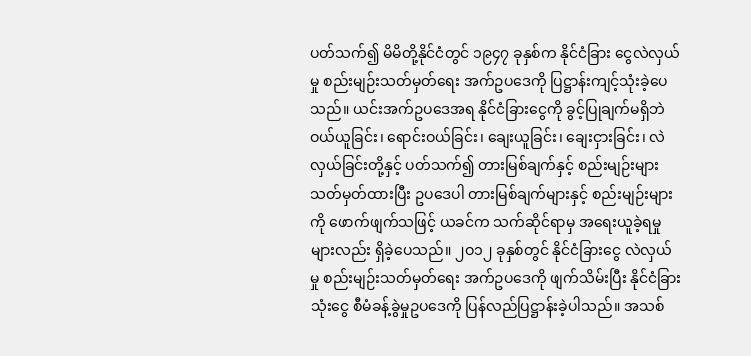ပတ်သက်၍ မိမိတို့နိုင်ငံတွင် ၁၉၄၇ ခုနှစ်က နိုင်ငံခြား ငွေလဲလှယ်မှု စည်းမျဉ်းသတ်မှတ်ရေး အက်ဥပဒေကို ပြဋ္ဌာန်းကျင့်သုံးခဲ့ပေသည်။ ယင်းအက်ဥပဒေအရ နိုင်ငံခြားငွေကို ခွင့်ပြုချက်မရှိဘဲ ဝယ်ယူခြင်း၊ ရောင်းဝယ်ခြင်း၊ ချေးယူခြင်း၊ ချေးငှားခြင်း၊ လဲလှယ်ခြင်းတို့နှင့် ပတ်သက်၍ တားမြစ်ချက်နှင့် စည်းမျဉ်းများ သတ်မှတ်ထားပြီး ဥပဒေပါ တားမြစ်ချက်များနှင့် စည်းမျဉ်းများကို ဖောက်ဖျက်သဖြင့် ယခင်က သက်ဆိုင်ရာမှ အရေးယူခဲ့ရမှုများလည်း ရှိခဲ့ပေသည်။ ၂ဝ၁၂ ခုနှစ်တွင် နိုင်ငံခြားငွေ လဲလှယ်မှု စည်းမျဉ်းသတ်မှတ်ရေး အက်ဥပဒေကို ဖျက်သိမ်းပြီး နိုင်ငံခြားသုံးငွေ စီမံခန့်ခွဲမှုဥပဒေကို ပြန်လည်ပြဋ္ဌာန်းခဲ့ပါသည်။ အသစ်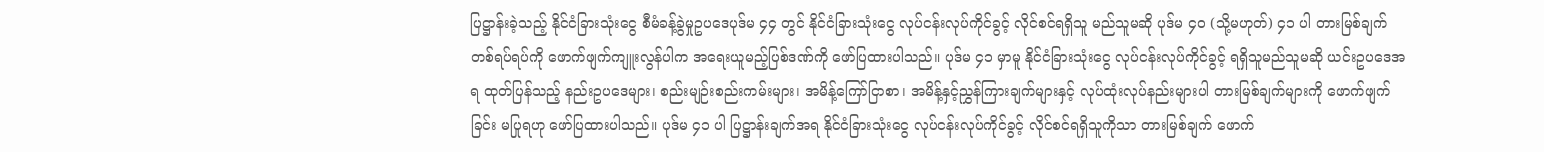ပြဋ္ဌာန်းခဲ့သည့် နိုင်ငံခြားသုံးငွေ စီမံခန့်ခွဲမှုဥပဒေပုဒ်မ ၄၄ တွင် နိုင်ငံခြားသုံးငွေ လုပ်ငန်းလုပ်ကိုင်ခွင့် လိုင်စင်ရရှိသူ မည်သူမဆို ပုဒ်မ ၄ဝ (သို့မဟုတ်) ၄၁ ပါ တားမြစ်ချက် တစ်ရပ်ရပ်ကို ဖောက်ဖျက်ကျူးလွန်ပါက အရေးယူမည့်ပြစ်ဒဏ်ကို ဖော်ပြထားပါသည်။ ပုဒ်မ ၄၁ မှာမူ နိုင်ငံခြားသုံးငွေ လုပ်ငန်းလုပ်ကိုင်ခွင့် ရရှိသူမည်သူမဆို ယင်းဥပဒေအရ ထုတ်ပြန်သည့် နည်းဥပဒေများ၊ စည်းမျဉ်းစည်းကမ်းများ၊ အမိန့်ကြော်ငြာစာ၊ အမိန့်နှင့်ညွှန်ကြားချက်များနှင့် လုပ်ထုံးလုပ်နည်းများပါ တားမြစ်ချက်များကို ဖောက်ဖျက်ခြင်း မပြုရဟု ဖော်ပြထားပါသည်။ ပုဒ်မ ၄၁ ပါ ပြဋ္ဌာန်းချက်အရ နိုင်ငံခြားသုံးငွေ လုပ်ငန်းလုပ်ကိုင်ခွင့် လိုင်စင်ရရှိသူကိုသာ တားမြစ်ချက် ဖောက်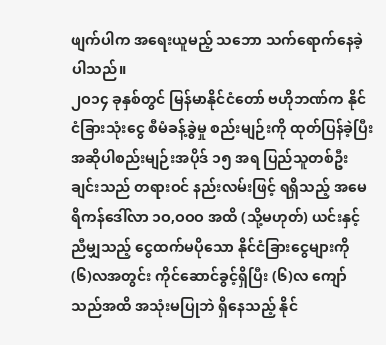ဖျက်ပါက အရေးယူမည့် သဘော သက်ရောက်နေခဲ့ပါသည်။
၂ဝ၁၄ ခုနှစ်တွင် မြန်မာနိုင်ငံတော် ဗဟိုဘဏ်က နိုင်ငံခြားသုံးငွေ စီမံခန့်ခွဲမှု စည်းမျဉ်းကို ထုတ်ပြန်ခဲ့ပြီး အဆိုပါစည်းမျဉ်းအပိုဒ် ၁၅ အရ ပြည်သူတစ်ဦးချင်းသည် တရားဝင် နည်းလမ်းဖြင့် ရရှိသည့် အမေရိကန်ဒေါ်လာ ၁ဝ,ဝဝဝ အထိ (သို့မဟုတ်) ယင်းနှင့်ညီမျှသည့် ငွေထက်မပိုသော နိုင်ငံခြားငွေများကို (၆)လအတွင်း ကိုင်ဆောင်ခွင့်ရှိပြီး (၆)လ ကျော်သည်အထိ အသုံးမပြုဘဲ ရှိနေသည့် နိုင်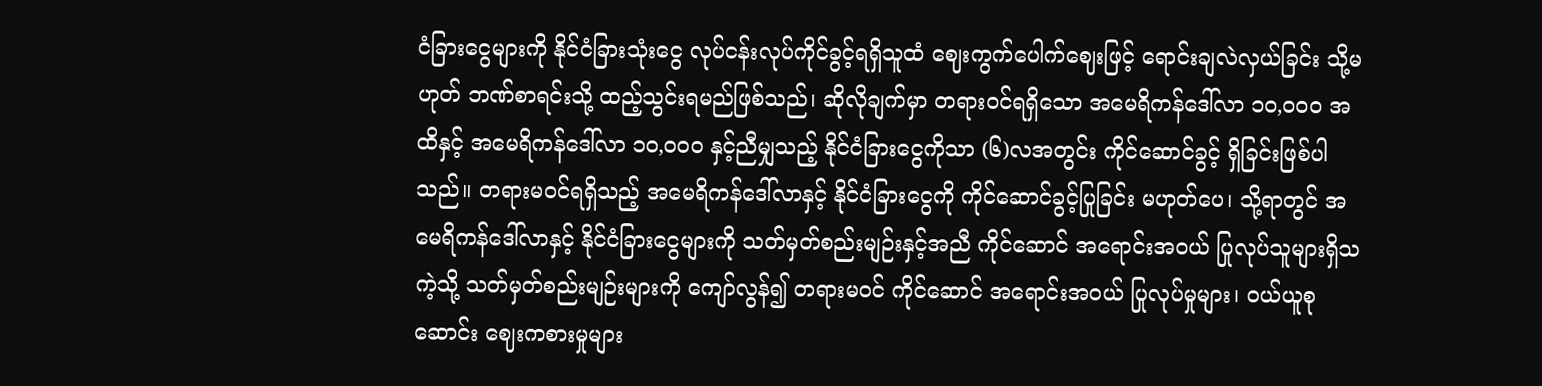ငံခြားငွေများကို နိုင်ငံခြားသုံးငွေ လုပ်ငန်းလုပ်ကိုင်ခွင့်ရရှိသူထံ ဈေးကွက်ပေါက်ဈေးဖြင့် ရောင်းချလဲလှယ်ခြင်း သို့မဟုတ် ဘဏ်စာရင်းသို့ ထည့်သွင်းရမည်ဖြစ်သည်၊ ဆိုလိုချက်မှာ တရားဝင်ရရှိသော အမေရိကန်ဒေါ်လာ ၁ဝ,ဝဝဝ အထိနှင့် အမေရိကန်ဒေါ်လာ ၁ဝ,ဝဝဝ နှင့်ညီမျှသည့် နိုင်ငံခြားငွေကိုသာ (၆)လအတွင်း ကိုင်ဆောင်ခွင့် ရှိခြင်းဖြစ်ပါသည်။ တရားမဝင်ရရှိသည့် အမေရိကန်ဒေါ်လာနှင့် နိုင်ငံခြားငွေကို ကိုင်ဆောင်ခွင့်ပြုခြင်း မဟုတ်ပေ၊ သို့ရာတွင် အမေရိကန်ဒေါ်လာနှင့် နိုင်ငံခြားငွေများကို သတ်မှတ်စည်းမျဉ်းနှင့်အညီ ကိုင်ဆောင် အရောင်းအဝယ် ပြုလုပ်သူများရှိသကဲ့သို့ သတ်မှတ်စည်းမျဉ်းများကို ကျော်လွန်၍ တရားမဝင် ကိုင်ဆောင် အရောင်းအဝယ် ပြုလုပ်မှုများ၊ ဝယ်ယူစုဆောင်း ဈေးကစားမှုများ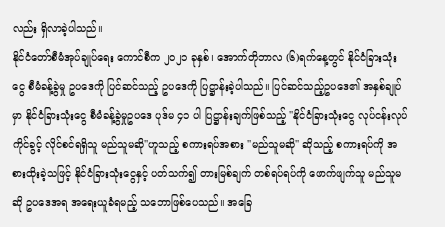လည်း ရှိလာခဲ့ပါသည်။
နိုင်ငံတော်စီမံအုပ်ချုပ်ရေး ကောင်စီက ၂ဝ၂၁ ခုနှစ်၊ အောက်တိုဘာလ (၆)ရက်နေ့တွင် နိုင်ငံခြားသုံးငွေ စီမံခန့်ခွဲမှု ဥပဒေကို ပြင်ဆင်သည့် ဥပဒေကို ပြဋ္ဌာန်းခဲ့ပါသည်။ ပြင်ဆင်သည့်ဥပဒေ၏ အနှစ်ချုပ်မှာ နိုင်ငံခြားသုံးငွေ စီမံခန့်ခွဲမှုဥပဒေ ပုဒ်မ ၄၁ ပါ ပြဋ္ဌာန်းချက်ဖြစ်သည့် ''နိုင်ငံခြားသုံးငွေ လုပ်ငန်းလုပ်ကိုင်ခွင့် လိုင်စင်ရရှိသူ မည်သူမဆို''ဟူသည့် စကားရပ်အစား ''မည်သူမဆို'' ဆိုသည့် စကားရပ်ကို အစားထိုးခဲ့သဖြင့် နိုင်ငံခြားသုံးငွေနှင့် ပတ်သက်၍ တားမြစ်ချက် တစ်ရပ်ရပ်ကို ဖောက်ဖျက်သူ မည်သူမဆို ဥပဒေအရ အရေးယူခံရမည့် သဘောဖြစ်ပေသည်။ အခြေ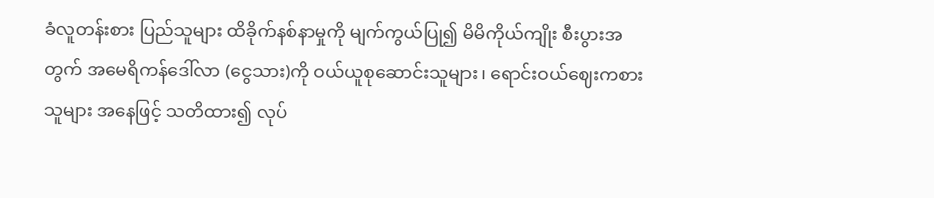ခံလူတန်းစား ပြည်သူများ ထိခိုက်နစ်နာမှုကို မျက်ကွယ်ပြု၍ မိမိကိုယ်ကျိုး စီးပွားအတွက် အမေရိကန်ဒေါ်လာ (ငွေသား)ကို ဝယ်ယူစုဆောင်းသူများ၊ ရောင်းဝယ်ဈေးကစားသူများ အနေဖြင့် သတိထား၍ လုပ်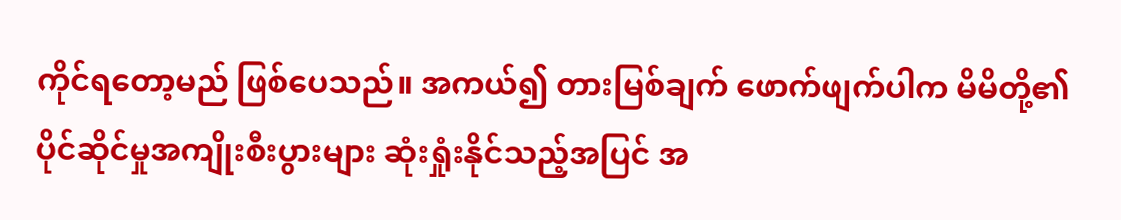ကိုင်ရတော့မည် ဖြစ်ပေသည်။ အကယ်၍ တားမြစ်ချက် ဖောက်ဖျက်ပါက မိမိတို့၏ ပိုင်ဆိုင်မှုအကျိုးစီးပွားများ ဆုံးရှုံးနိုင်သည့်အပြင် အ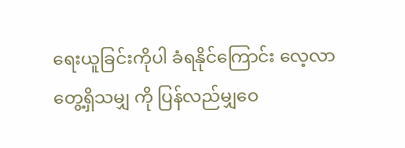ရေးယူခြင်းကိုပါ ခံရနိုင်ကြောင်း လေ့လာတွေ့ရှိသမျှ ကို ပြန်လည်မျှဝေ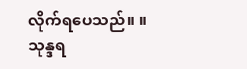လိုက်ရပေသည်။ ။
သုန္ဒရ